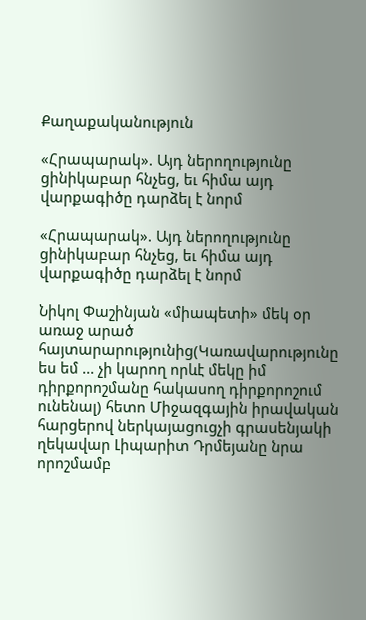Քաղաքականություն

«Հրապարակ». Այդ ներողությունը ցինիկաբար հնչեց, եւ հիմա այդ վարքագիծը դարձել է նորմ

«Հրապարակ». Այդ ներողությունը ցինիկաբար հնչեց, եւ հիմա այդ վարքագիծը դարձել է նորմ

Նիկոլ Փաշինյան «միապետի» մեկ օր առաջ արած հայտարարությունից(Կառավարությունը ես եմ ... չի կարող որևէ մեկը իմ դիրքորոշմանը հակասող դիրքորոշում ունենալ) հետո Միջազգային իրավական հարցերով ներկայացուցչի գրասենյակի ղեկավար Լիպարիտ Դրմեյանը նրա որոշմամբ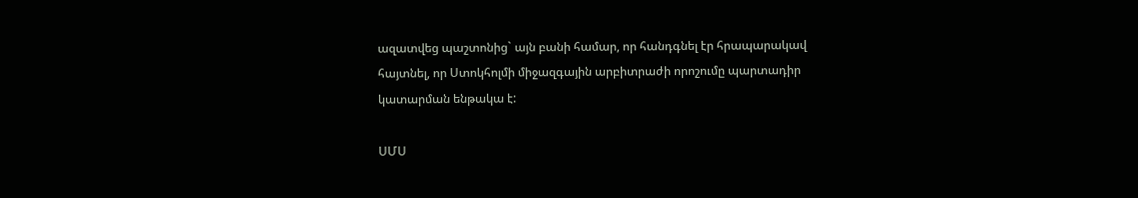ազատվեց պաշտոնից` այն բանի համար, որ հանդգնել էր հրապարակավ հայտնել, որ Ստոկհոլմի միջազգային արբիտրաժի որոշումը պարտադիր կատարման ենթակա է:

ՍՄՍ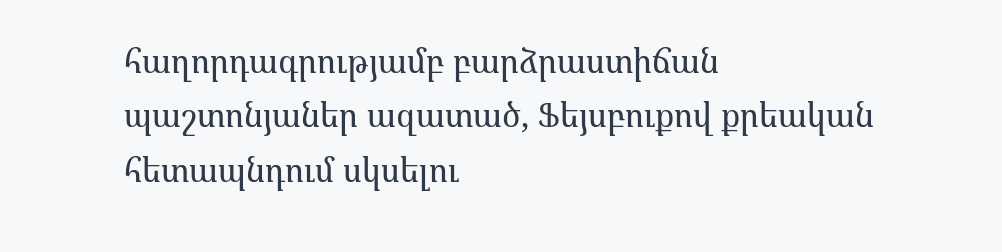հաղորդագրությամբ բարձրաստիճան պաշտոնյաներ ազատած, Ֆեյսբուքով քրեական հետապնդում սկսելու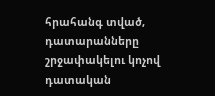հրահանգ տված, դատարանները շրջափակելու կոչով դատական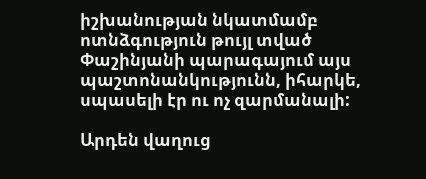իշխանության նկատմամբ ոտնձգություն թույլ տված Փաշինյանի պարագայում այս պաշտոնանկությունն, իհարկե, սպասելի էր ու ոչ զարմանալի:

Արդեն վաղուց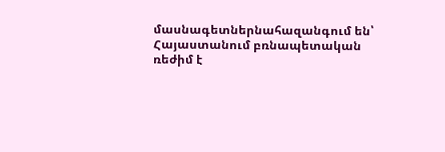մասնագետներնահազանգում են՝ Հայաստանում բռնապետական ռեժիմ է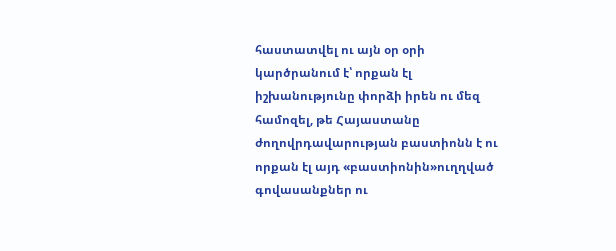հաստատվել ու այն օր օրի կարծրանում է՝ որքան էլ իշխանությունը փորձի իրեն ու մեզ համոզել, թե Հայաստանը ժողովրդավարության բաստիոնն է ու որքան էլ այդ «բաստիոնին»ուղղված գովասանքներ ու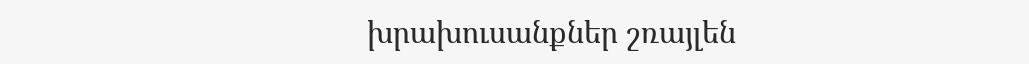խրախուսանքներ շռայլեն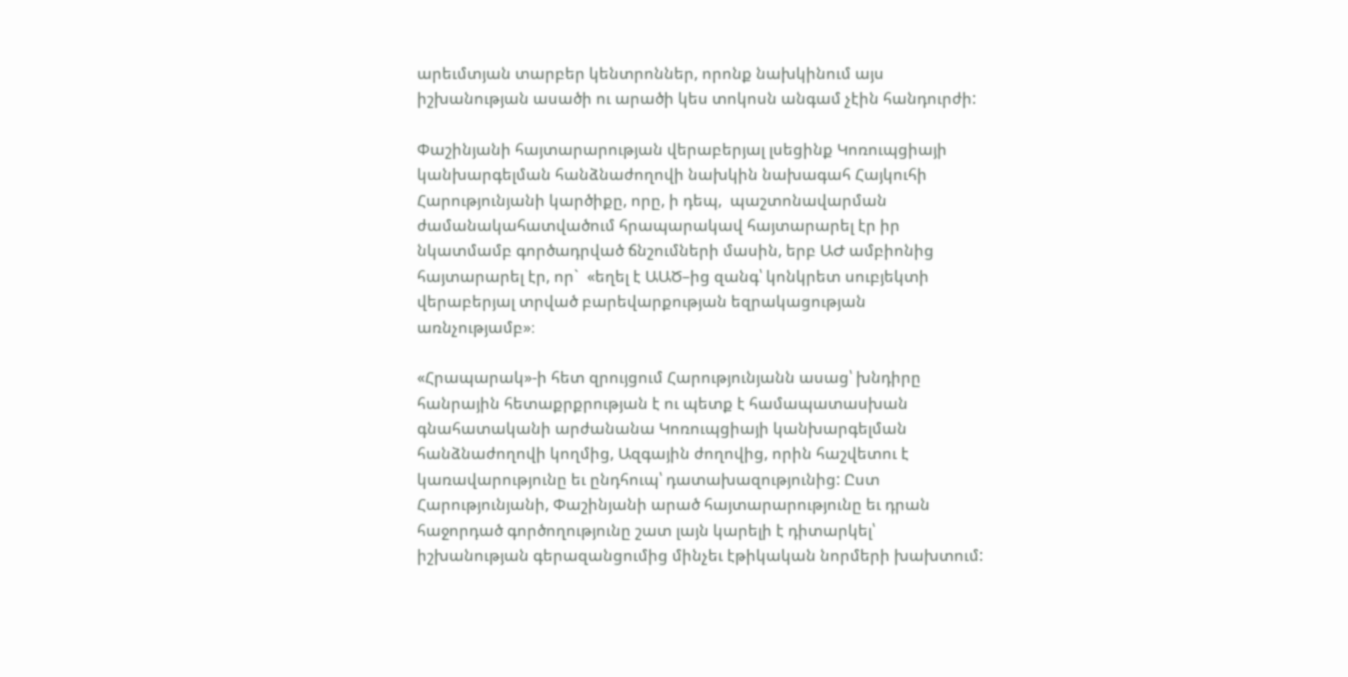արեւմտյան տարբեր կենտրոններ, որոնք նախկինում այս իշխանության ասածի ու արածի կես տոկոսն անգամ չէին հանդուրժի:

Փաշինյանի հայտարարության վերաբերյալ լսեցինք Կոռուպցիայի կանխարգելման հանձնաժողովի նախկին նախագահ Հայկուհի Հարությունյանի կարծիքը, որը, ի դեպ,  պաշտոնավարման ժամանակահատվածում հրապարակավ հայտարարել էր իր նկատմամբ գործադրված ճնշումների մասին, երբ ԱԺ ամբիոնից հայտարարել էր, որ`  «եղել է ԱԱԾ–ից զանգ՝ կոնկրետ սուբյեկտի վերաբերյալ տրված բարեվարքության եզրակացության առնչությամբ»։

«Հրապարակ»-ի հետ զրույցում Հարությունյանն ասաց՝ խնդիրը հանրային հետաքրքրության է ու պետք է համապատասխան գնահատականի արժանանա Կոռուպցիայի կանխարգելման հանձնաժողովի կողմից, Ազգային ժողովից, որին հաշվետու է կառավարությունը եւ ընդհուպ՝ դատախազությունից: Ըստ Հարությունյանի, Փաշինյանի արած հայտարարությունը եւ դրան հաջորդած գործողությունը շատ լայն կարելի է դիտարկել՝ իշխանության գերազանցումից մինչեւ էթիկական նորմերի խախտում: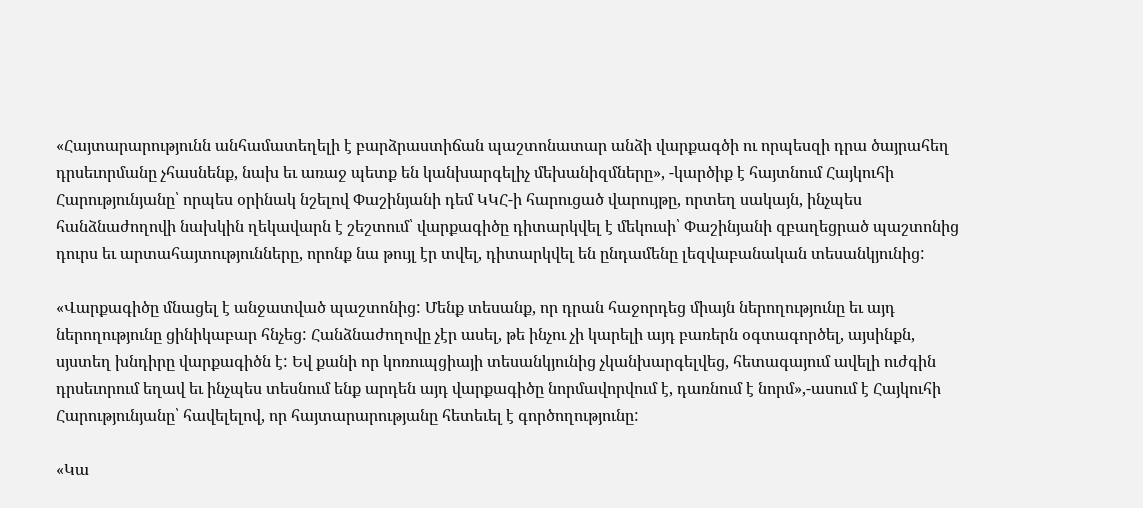«Հայտարարությունն անհամատեղելի է բարձրաստիճան պաշտոնատար անձի վարքագծի ու որպեսզի դրա ծայրահեղ դրսեւորմանը չհասնենք, նախ եւ առաջ պետք են կանխարգելիչ մեխանիզմները», -կարծիք է հայտնում Հայկուհի Հարությունյանը՝ որպես օրինակ նշելով Փաշինյանի դեմ ԿԿՀ-ի հարուցած վարույթը, որտեղ սակայն, ինչպես հանձնաժողովի նախկին ղեկավարն է շեշտում՝ վարքագիծը դիտարկվել է մեկուսի՝ Փաշինյանի զբաղեցրած պաշտոնից դուրս եւ արտահայտությունները, որոնք նա թույլ էր տվել, դիտարկվել են ընդամենը լեզվաբանական տեսանկյունից:

«Վարքագիծը մնացել է անջատված պաշտոնից: Մենք տեսանք, որ դրան հաջորդեց միայն ներողությունը եւ այդ ներողությունը ցինիկաբար հնչեց: Հանձնաժողովը չէր ասել, թե ինչու չի կարելի այդ բառերն օգտագործել, այսինքն, սյստեղ խնդիրը վարքագիծն է: Եվ քանի որ կոռուպցիայի տեսանկյունից չկանխարգելվեց, հետագայում ավելի ուժգին դրսեւորում եղավ եւ ինչպես տեսնում ենք արդեն այդ վարքագիծը նորմավորվում է, դառնում է նորմ»,-ասում է Հայկուհի Հարությունյանը՝ հավելելով, որ հայտարարությանը հետեւել է գործողությունը:

«Կա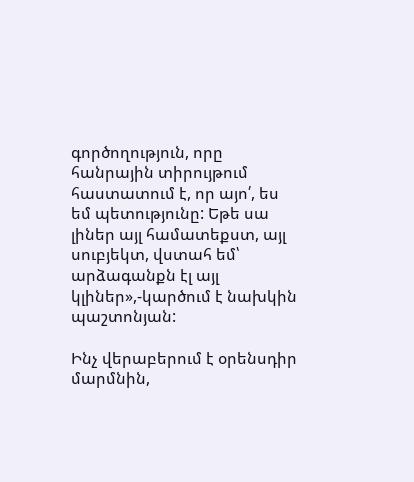գործողություն, որը հանրային տիրույթում հաստատում է, որ այո՛, ես եմ պետությունը: Եթե սա լիներ այլ համատեքստ, այլ սուբյեկտ, վստահ եմ՝ արձագանքն էլ այլ կլիներ»,-կարծում է նախկին պաշտոնյան:

Ինչ վերաբերում է օրենսդիր մարմնին,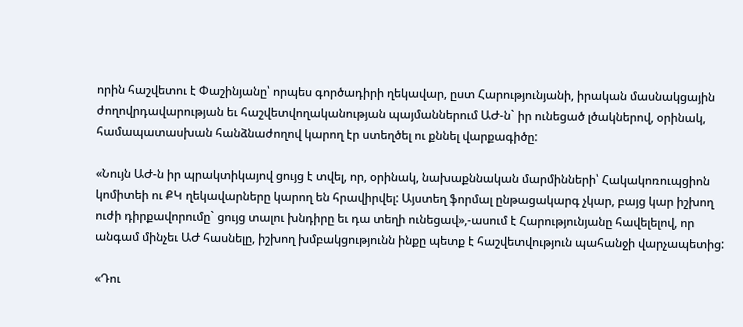որին հաշվետու է Փաշինյանը՝ որպես գործադիրի ղեկավար, ըստ Հարությունյանի, իրական մասնակցային ժողովրդավարության եւ հաշվետվողականության պայմաններում ԱԺ-ն` իր ունեցած լծակներով, օրինակ, համապատասխան հանձնաժողով կարող էր ստեղծել ու քննել վարքագիծը:

«Նույն ԱԺ-ն իր պրակտիկայով ցույց է տվել, որ, օրինակ, նախաքննական մարմինների՝ Հակակոռուպցիոն կոմիտեի ու ՔԿ ղեկավարները կարող են հրավիրվել: Այստեղ ֆորմալ ընթացակարգ չկար, բայց կար իշխող ուժի դիրքավորումը` ցույց տալու խնդիրը եւ դա տեղի ունեցավ»,-ասում է Հարությունյանը հավելելով, որ անգամ մինչեւ ԱԺ հասնելը, իշխող խմբակցությունն ինքը պետք է հաշվետվություն պահանջի վարչապետից:

«Դու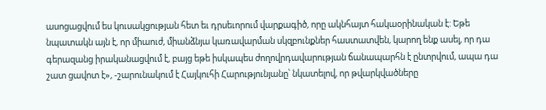ասոցացվում ես կուսակցության հետ եւ դրսեւորում վարքագիծ, որը ակնհայտ հակաօրինական է: Եթե նպատակն այն է, որ միաուժ, միանձնյա կառավարման սկզբունքներ հաստատվեն, կարող ենք ասել, որ դա գերազանց իրականացվում է, բայց եթե իսկապես ժողովրդավարության ճանապարհն է ընտրվում, ապա դա շատ ցավոտ է», -շարունակում է Հայկուհի Հարությունյանը՝ նկատելով, որ թվարկվածները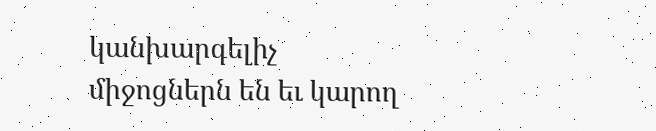կանխարգելիչ միջոցներն են եւ կարող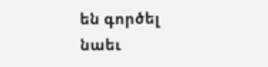են գործել նաեւ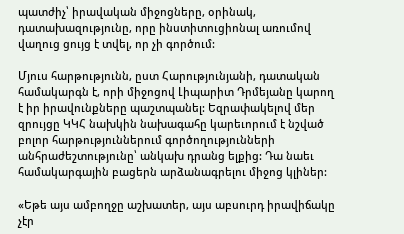պատժիչ՝ իրավական միջոցները, օրինակ, դատախազությունը, որը ինստիտուցիոնալ առումով վաղուց ցույց է տվել, որ չի գործում:

Մյուս հարթությունն, ըստ Հարությունյանի, դատական համակարգն է, որի միջոցով Լիպարիտ Դրմեյանը կարող է իր իրավունքները պաշտպանել: Եզրափակելով մեր զրույցը ԿԿՀ նախկին նախագահը կարեւորում է նշված բոլոր հարթություններում գործողությունների անհրաժեշտությունը՝ անկախ դրանց ելքից: Դա նաեւ համակարգային բացերն արձանագրելու միջոց կլիներ:

«Եթե այս ամբողջը աշխատեր, այս աբսուրդ իրավիճակը չէր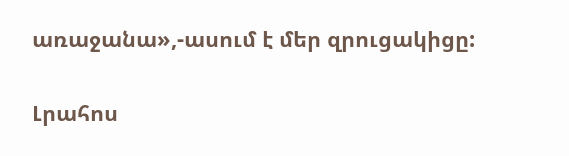առաջանա»,-ասում է մեր զրուցակիցը:

Լրահոս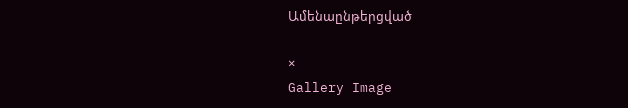Ամենաընթերցված

×
Gallery Image